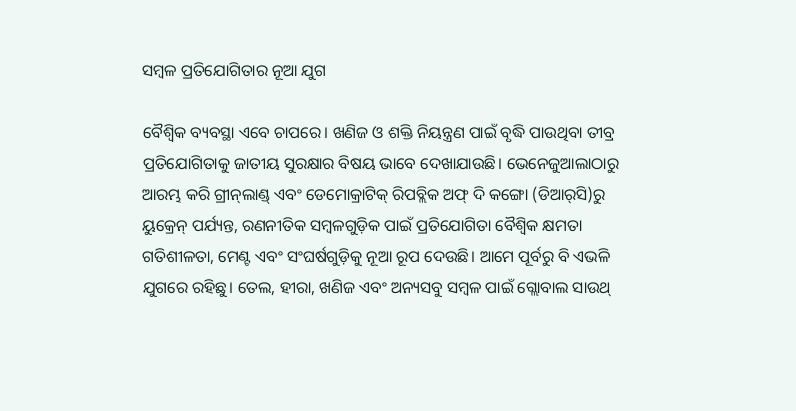ସମ୍ବଳ ପ୍ରତିଯୋଗିତାର ନୂଆ ଯୁଗ

ବୈଶ୍ୱିକ ବ୍ୟବସ୍ଥା ଏବେ ଚାପରେ। ଖଣିଜ ଓ ଶକ୍ତି ନିୟନ୍ତ୍ରଣ ପାଇଁ ବୃଦ୍ଧି ପାଉଥିବା ତୀବ୍ର ପ୍ରତିଯୋଗିତାକୁ ଜାତୀୟ ସୁରକ୍ଷାର ବିଷୟ ଭାବେ ଦେଖାଯାଉଛି। ଭେନେଜୁଆଲାଠାରୁ ଆରମ୍ଭ କରି ଗ୍ରୀନ୍‌ଲାଣ୍ଡ୍‌ ଏବଂ ଡେମୋକ୍ରାଟିକ୍‌ ରିପବ୍ଲିକ ଅଫ୍‌ ଦି କଙ୍ଗୋ (ଡିଆର୍‌ସି)ରୁ ୟୁକ୍ରେନ୍‌ ପର୍ଯ୍ୟନ୍ତ, ରଣନୀତିକ ସମ୍ବଳଗୁଡ଼ିକ ପାଇଁ ପ୍ରତିଯୋଗିତା ବୈଶ୍ୱିକ କ୍ଷମତା ଗତିଶୀଳତା, ମେଣ୍ଟ ଏବଂ ସଂଘର୍ଷଗୁଡ଼ିକୁ ନୂଆ ରୂପ ଦେଉଛି। ଆମେ ପୂର୍ବରୁ ବି ଏଭଳି ଯୁଗରେ ରହିଛୁ। ତେଲ, ହୀରା, ଖଣିଜ ଏବଂ ଅନ୍ୟସବୁ ସମ୍ବଳ ପାଇଁ ଗ୍ଲୋବାଲ ସାଉଥ୍‌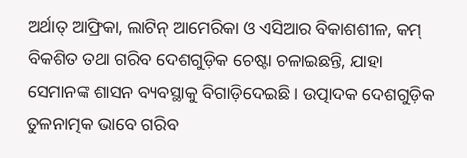ଅର୍ଥାତ୍‌ ଆଫ୍ରିକା, ଲାଟିନ୍‌ ଆମେରିକା ଓ ଏସିଆର ବିକାଶଶୀଳ, କମ୍‌ ବିକଶିତ ତଥା ଗରିବ ଦେଶଗୁଡ଼ିକ ଚେଷ୍ଟା ଚଳାଇଛନ୍ତି, ଯାହା ସେମାନଙ୍କ ଶାସନ ବ୍ୟବସ୍ଥାକୁ ବିଗାଡ଼ିଦେଇଛି। ଉତ୍ପାଦକ ଦେଶଗୁଡ଼ିକ ତୁଳନାତ୍ମକ ଭାବେ ଗରିବ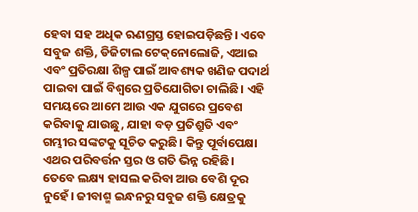ହେବା ସହ ଅଧିକ ଋଣଗ୍ରସ୍ତ ହୋଇପଡ଼ିଛନ୍ତି। ଏବେ ସବୁଜ ଶକ୍ତି, ଡିଜିଟାଲ ଟେକ୍‌ନୋଲୋଜି, ଏଆଇ ଏବଂ ପ୍ରତିରକ୍ଷା ଶିଳ୍ପ ପାଇଁ ଆବଶ୍ୟକ ଖଣିଜ ପଦାର୍ଥ ପାଇବା ପାଇଁ ବିଶ୍ୱରେ ପ୍ରତିଯୋଗିତା ଚାଲିଛି। ଏହି ସମୟରେ ଆମେ ଆଉ ଏକ ଯୁଗରେ ପ୍ରବେଶ କରିବାକୁ ଯାଉଛୁ, ଯାହା ବଡ଼ ପ୍ରତିଶ୍ରୁତି ଏବଂ ଗମ୍ଭୀର ସଙ୍କଟକୁ ସୂଚିତ କରୁଛି। କିନ୍ତୁ ପୂର୍ବାପେକ୍ଷା ଏଥର ପରିବର୍ତ୍ତନ ସ୍ତର ଓ ଗତି ଭିନ୍ନ ରହିଛି। ତେବେ ଲକ୍ଷ୍ୟ ହାସଲ କରିବା ଆଉ ବେଶି ଦୂର ନୁହେଁ। ଜୀବାଶ୍ମ ଇନ୍ଧନରୁ ସବୁଜ ଶକ୍ତି କ୍ଷେତ୍ରକୁ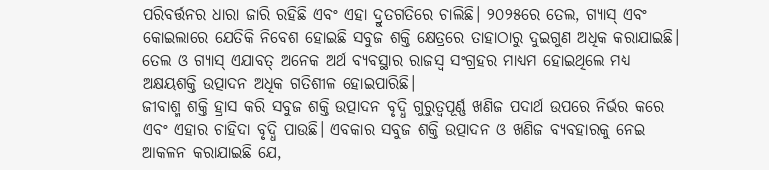ପରିବର୍ତ୍ତନର ଧାରା ଜାରି ରହିଛି ଏବଂ ଏହା ଦ୍ରୁତଗତିରେ ଚାଲିଛି। ୨୦୨୫ରେ ତେଲ, ଗ୍ୟାସ୍‌ ଏବଂ କୋଇଲାରେ ଯେତିକି ନିବେଶ ହୋଇଛି ସବୁଜ ଶକ୍ତି କ୍ଷେତ୍ରରେ ତାହାଠାରୁ ଦୁଇଗୁଣ ଅଧିକ କରାଯାଇଛି। ତେଲ ଓ ଗ୍ୟାସ୍‌ ଏଯାବତ୍‌ ଅନେକ ଅର୍ଥ ବ୍ୟବସ୍ଥାର ରାଜସ୍ବ ସଂଗ୍ରହର ମାଧ୍ୟମ ହୋଇଥିଲେ ମଧ୍ୟ ଅକ୍ଷୟଶକ୍ତି ଉତ୍ପାଦନ ଅଧିକ ଗତିଶୀଳ ହୋଇପାରିଛି।
ଜୀବାଶ୍ମ ଶକ୍ତି ହ୍ରାସ କରି ସବୁଜ ଶକ୍ତି ଉତ୍ପାଦନ ବୃଦ୍ଧି ଗୁରୁତ୍ୱପୂର୍ଣ୍ଣ ଖଣିଜ ପଦାର୍ଥ ଉପରେ ନିର୍ଭର କରେ ଏବଂ ଏହାର ଚାହିଦା ବୃଦ୍ଧି ପାଉଛି। ଏବକାର ସବୁଜ ଶକ୍ତି ଉତ୍ପାଦନ ଓ ଖଣିଜ ବ୍ୟବହାରକୁ ନେଇ ଆକଳନ କରାଯାଇଛି ଯେ,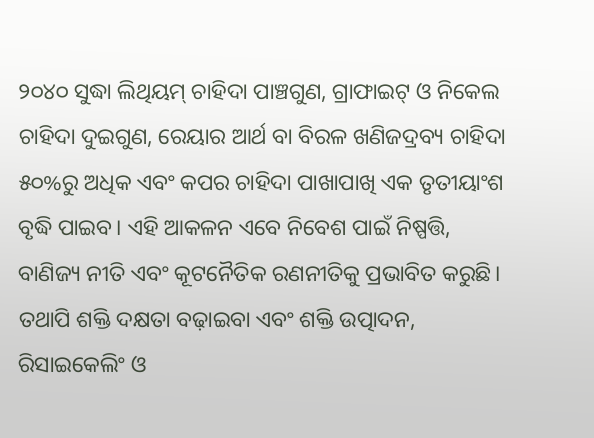୨୦୪୦ ସୁଦ୍ଧା ଲିଥିୟମ୍‌ ଚାହିଦା ପାଞ୍ଚଗୁଣ, ଗ୍ରାଫାଇଟ୍‌ ଓ ନିକେଲ ଚାହିଦା ଦୁଇଗୁଣ, ରେୟାର ଆର୍ଥ ବା ବିରଳ ଖଣିଜଦ୍ରବ୍ୟ ଚାହିଦା ୫୦%ରୁ ଅଧିକ ଏବଂ କପର ଚାହିଦା ପାଖାପାଖି ଏକ ତୃତୀୟାଂଶ ବୃଦ୍ଧି ପାଇବ। ଏହି ଆକଳନ ଏବେ ନିବେଶ ପାଇଁ ନିଷ୍ପତ୍ତି, ବାଣିଜ୍ୟ ନୀତି ଏବଂ କୂଟନୈତିକ ରଣନୀତିକୁ ପ୍ରଭାବିତ କରୁଛି। ତଥାପି ଶକ୍ତି ଦକ୍ଷତା ବଢ଼ାଇବା ଏବଂ ଶକ୍ତି ଉତ୍ପାଦନ, ରିସାଇକେଲିଂ ଓ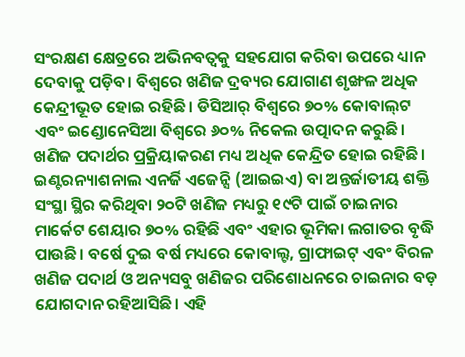ସଂରକ୍ଷଣ କ୍ଷେତ୍ରରେ ଅଭିନବତ୍ୱକୁ ସହଯୋଗ କରିବା ଉପରେ ଧ୍ୟାନ ଦେବାକୁ ପଡ଼ିବ। ବିଶ୍ୱରେ ଖଣିଜ ଦ୍ରବ୍ୟର ଯୋଗାଣ ଶୃଙ୍ଖଳ ଅଧିକ କେନ୍ଦ୍ରୀଭୂତ ହୋଇ ରହିଛି। ଡିସିଆର୍‌ ବିଶ୍ୱରେ ୭୦% କୋବାଲ୍‌ଟ ଏବଂ ଇଣ୍ଡୋନେସିଆ ବିଶ୍ୱରେ ୬୦% ନିକେଲ ଉତ୍ପାଦନ କରୁଛି।
ଖଣିଜ ପଦାର୍ଥର ପ୍ରକ୍ରିୟାକରଣ ମଧ୍ୟ ଅଧିକ କେନ୍ଦ୍ରିତ ହୋଇ ରହିଛି। ଇଣ୍ଟରନ୍ୟାଶନାଲ ଏନର୍ଜି ଏଜେନ୍ସି (ଆଇଇଏ) ବା ଅନ୍ତର୍ଜାତୀୟ ଶକ୍ତି ସଂସ୍ଥା ସ୍ଥିର କରିଥିବା ୨୦ଟି ଖଣିଜ ମଧ୍ୟରୁ ୧୯ଟି ପାଇଁ ଚାଇନାର ମାର୍କେଟ ଶେୟାର ୭୦% ରହିଛି ଏବଂ ଏହାର ଭୂମିକା ଲଗାତର ବୃଦ୍ଧି ପାଉଛି। ବର୍ଷେ ଦୁଇ ବର୍ଷ ମଧ୍ୟରେ କୋବାଲ୍ଟ, ଗ୍ରାଫାଇଟ୍‌ ଏବଂ ବିରଳ ଖଣିଜ ପଦାର୍ଥ ଓ ଅନ୍ୟସବୁ ଖଣିଜର ପରିଶୋଧନରେ ଚାଇନାର ବଡ଼ ଯୋଗଦାନ ରହିଆସିଛି। ଏହି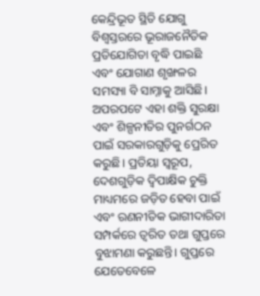କେନ୍ଦ୍ରିଭୂତ ସ୍ଥିତି ଯୋଗୁ ବିଶ୍ୱସ୍ତରରେ ଭୂରାଜନୈତିକ ପ୍ରତିଯୋଗିତା ବୃଦ୍ଧି ପାଇଛି ଏବଂ ଯୋଗାଣ ଶୃଙ୍ଖଳର ସମସ୍ୟା ବି ସାମ୍ନାକୁ ଆସିଛି। ଅପରପଟେ ଏହା ଶକ୍ତି ସୁରକ୍ଷା ଏବଂ ଶିଳ୍ପନୀତିର ପୁନର୍ଗଠନ ପାଇଁ ସରକାରଗୁଡ଼ିକୁ ପ୍ରେରିତ କରୁଛି। ପ୍ରତିୟା ସ୍ବରୂପ, ଦେଶଗୁଡ଼ିକ ଦ୍ୱିପାକ୍ଷିକ ଚୁକ୍ତି ମାଧ୍ୟମରେ ଜଡ଼ିତ ହେବା ପାଇଁ ଏବଂ ରଣନୀତିକ ଭାଗୀଦାରିତା ସମ୍ପର୍କରେ ତ୍ୱରିତ ତଥା ଗୁପ୍ତରେ ବୁଝାମଣା କରୁଛନ୍ତି। ଗୁପ୍ତରେ ଯେତେବେଳେ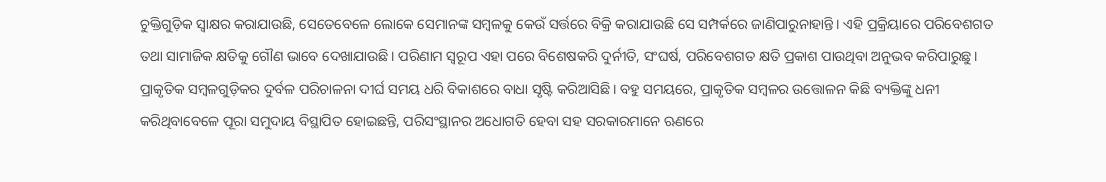ଚୁକ୍ତିଗୁଡ଼ିକ ସ୍ବାକ୍ଷର କରାଯାଉଛି, ସେତେବେଳେ ଲୋକେ ସେମାନଙ୍କ ସମ୍ବଳକୁ କେଉଁ ସର୍ତ୍ତରେ ବିକ୍ରି କରାଯାଉଛି ସେ ସମ୍ପର୍କରେ ଜାଣିପାରୁନାହାନ୍ତି। ଏହି ପ୍ରକ୍ରିୟାରେ ପରିବେଶଗତ ତଥା ସାମାଜିକ କ୍ଷତିକୁ ଗୌଣ ଭାବେ ଦେଖାଯାଉଛି। ପରିଣାମ ସ୍ବରୂପ ଏହା ପରେ ବିଶେଷକରି ଦୁର୍ନୀତି, ସଂଘର୍ଷ, ପରିବେଶଗତ କ୍ଷତି ପ୍ରକାଶ ପାଉଥିବା ଅନୁଭବ କରିପାରୁଛୁ।
ପ୍ରାକୃତିକ ସମ୍ବଳଗୁଡ଼ିକର ଦୁର୍ବଳ ପରିଚାଳନା ଦୀର୍ଘ ସମୟ ଧରି ବିକାଶରେ ବାଧା ସୃଷ୍ଟି କରିଆସିଛି। ବହୁ ସମୟରେ, ପ୍ରାକୃତିକ ସମ୍ବଳର ଉତ୍ତୋଳନ କିଛି ବ୍ୟକ୍ତିଙ୍କୁ ଧନୀ କରିଥିବାବେଳେ ପୂରା ସମୁଦାୟ ବିସ୍ଥାପିତ ହୋଇଛନ୍ତି, ପରିସଂସ୍ଥାନର ଅଧୋଗତି ହେବା ସହ ସରକାରମାନେ ଋଣରେ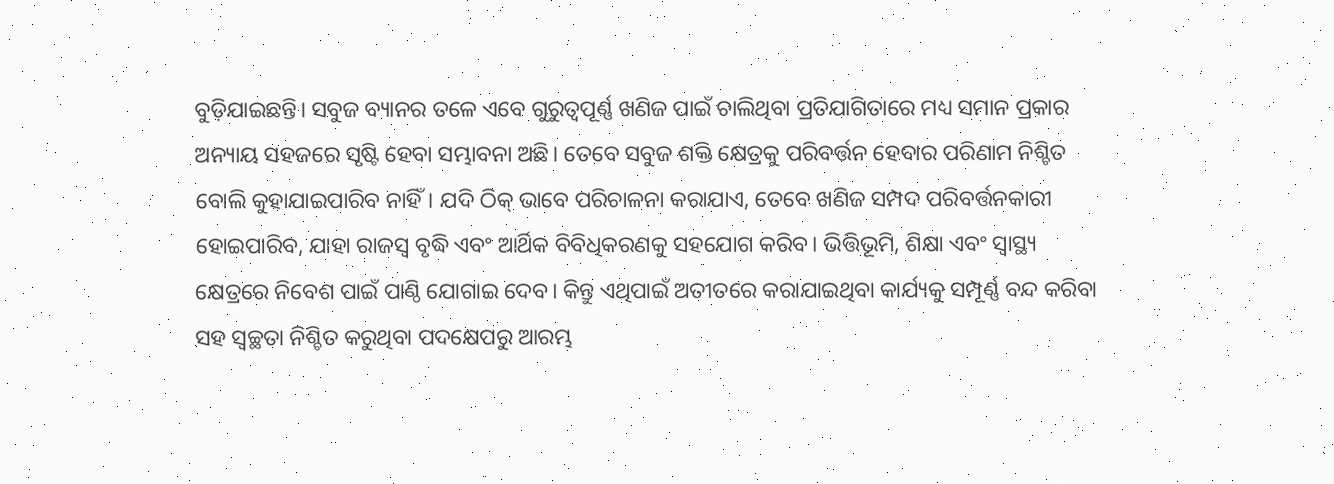ବୁଡ଼ିଯାଇଛନ୍ତି। ସବୁଜ ବ୍ୟାନର ତଳେ ଏବେ ଗୁରୁତ୍ୱପୂର୍ଣ୍ଣ ଖଣିଜ ପାଇଁ ଚାଲିଥିବା ପ୍ରତିଯାଗିତାରେ ମଧ୍ୟ ସମାନ ପ୍ରକାର ଅନ୍ୟାୟ ସହଜରେ ସୃଷ୍ଟି ହେବା ସମ୍ଭାବନା ଅଛି। ତେବେ ସବୁଜ ଶକ୍ତି କ୍ଷେତ୍ରକୁ ପରିବର୍ତ୍ତନ ହେବାର ପରିଣାମ ନିଶ୍ଚିତ ବୋଲି କୁହାଯାଇପାରିବ ନାହିଁ। ଯଦି ଠିକ୍‌ ଭାବେ ପରିଚାଳନା କରାଯାଏ, ତେବେ ଖଣିଜ ସମ୍ପଦ ପରିବର୍ତ୍ତନକାରୀ ହୋଇପାରିବ, ଯାହା ରାଜସ୍ବ ବୃଦ୍ଧି ଏବଂ ଆର୍ଥିକ ବିବିଧିକରଣକୁ ସହଯୋଗ କରିବ। ଭିତ୍ତିଭୂମି, ଶିକ୍ଷା ଏବଂ ସ୍ବାସ୍ଥ୍ୟ କ୍ଷେତ୍ରରେ ନିବେଶ ପାଇଁ ପାଣ୍ଠି ଯୋଗାଇ ଦେବ। କିନ୍ତୁ ଏଥିପାଇଁ ଅତୀତରେ କରାଯାଇଥିବା କାର୍ଯ୍ୟକୁ ସମ୍ପୂର୍ଣ୍ଣ ବନ୍ଦ କରିବା ସହ ସ୍ବଚ୍ଛତା ନିଶ୍ଚିତ କରୁଥିବା ପଦକ୍ଷେପରୁ ଆରମ୍ଭ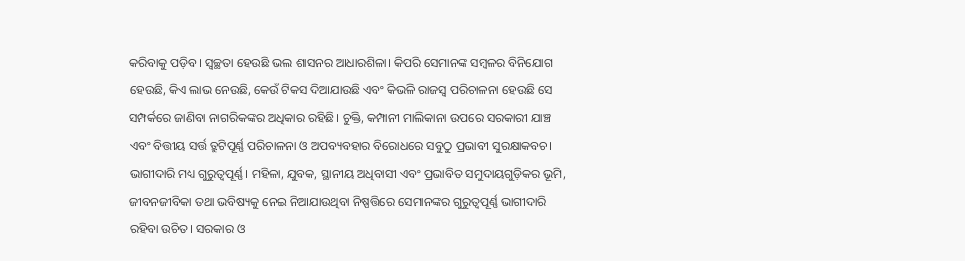କରିବାକୁ ପଡ଼ିବ। ସ୍ବଚ୍ଛତା ହେଉଛି ଭଲ ଶାସନର ଆଧାରଶିଳା। କିପରି ସେମାନଙ୍କ ସମ୍ବଳର ବିନିଯୋଗ ହେଉଛି, କିଏ ଲାଭ ନେଉଛି, କେଉଁ ଟିକସ ଦିଆଯାଉଛି ଏବଂ କିଭଳି ରାଜସ୍ବ ପରିଚାଳନା ହେଉଛି ସେ ସମ୍ପର୍କରେ ଜାଣିବା ନାଗରିକଙ୍କର ଅଧିକାର ରହିଛି। ଚୁକ୍ତି, କମ୍ପାନୀ ମାଲିକାନା ଉପରେ ସରକାରୀ ଯାଞ୍ଚ ଏବଂ ବିତ୍ତୀୟ ସର୍ତ୍ତ ତ୍ରୁଟିପୂର୍ଣ୍ଣ ପରିଚାଳନା ଓ ଅପବ୍ୟବହାର ବିରୋଧରେ ସବୁଠୁ ପ୍ରଭାବୀ ସୁରକ୍ଷାକବଚ।
ଭାଗୀଦାରି ମଧ୍ୟ ଗୁରୁତ୍ୱପୂର୍ଣ୍ଣ। ମହିଳା, ଯୁବକ, ସ୍ଥାନୀୟ ଅଧିବାସୀ ଏବଂ ପ୍ରଭାବିତ ସମୁଦାୟଗୁଡ଼ିକର ଭୂମି, ଜୀବନଜୀବିକା ତଥା ଭବିଷ୍ୟକୁ ନେଇ ନିଆଯାଉଥିବା ନିଷ୍ପତ୍ତିରେ ସେମାନଙ୍କର ଗୁରୁତ୍ୱପୂର୍ଣ୍ଣ ଭାଗୀଦାରି ରହିବା ଉଚିତ। ସରକାର ଓ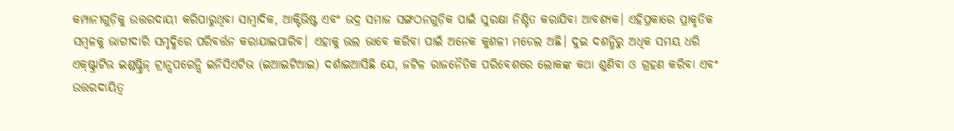କମ୍ପାନୀଗୁଡ଼ିକୁ ଉତ୍ତରଦାୟୀ କରିପାରୁଥିବା ସାମ୍ବାଦିକ, ଆକ୍ଟିଭିଷ୍ଟ ଏବଂ ଭଦ୍ର ସମାଜ ସଙ୍ଗଠନଗୁଡ଼ିକ ପାଇଁ ସୁରକ୍ଷା ନିଶ୍ଚିତ କରାଯିବା ଆବଶ୍ୟକ। ଏହିପ୍ରକାରେ ପ୍ରାକୃତିକ ସମ୍ବଳକୁ ଭାଗୀଦାରି ସମୃଦ୍ଧିରେ ପରିବର୍ତ୍ତନ କରାଯାଇପାରିବ। ଏହାକୁ ଭଲ ଭାବେ କରିବା ପାଇଁ ଅନେକ କୁଶଳୀ ମଡେଲ ଅଛି। ଦୁଇ ଦଶନ୍ଧିରୁ ଅଧିକ ସମୟ ଧରି ଏକ୍‌ଷ୍ଟ୍ରାଟିଭ ଇଣ୍ଡଷ୍ଟ୍ରିଜ୍‌ ଟ୍ରାନ୍ସପରେନ୍ସି ଇନିସିଏଟିଭ (ଇଆଇଟିଆଇ) ଦର୍ଶାଇଆସିଛି ଯେ, ଜଟିଳ ରାଜନୈତିକ ପରିବେଶରେ ଲୋକଙ୍କ କଥା ଶୁଣିବା ଓ ଗ୍ରହଣ କରିବା ଏବଂ ଉତ୍ତରଦାୟିତ୍ୱ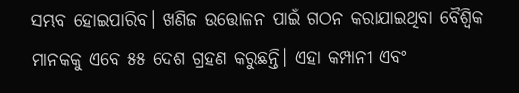ସମ୍ଭବ ହୋଇପାରିବ। ଖଣିଜ ଉତ୍ତୋଳନ ପାଇଁ ଗଠନ କରାଯାଇଥିବା ବୈଶ୍ୱିକ ମାନକକୁ ଏବେ ୫୫ ଦେଶ ଗ୍ରହଣ କରୁଛନ୍ତି। ଏହା କମ୍ପାନୀ ଏବଂ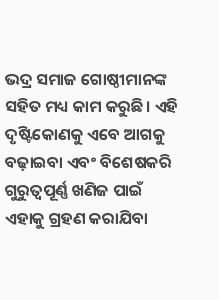ଭଦ୍ର ସମାଜ ଗୋଷ୍ଠୀମାନଙ୍କ ସହିତ ମଧ୍ୟ କାମ କରୁଛି। ଏହି ଦୃଷ୍ଟିକୋଣକୁ ଏବେ ଆଗକୁ ବଢ଼ାଇବା ଏବଂ ବିଶେଷକରି ଗୁରୁତ୍ୱପୂର୍ଣ୍ଣ ଖଣିଜ ପାଇଁ ଏହାକୁ ଗ୍ରହଣ କରାଯିବା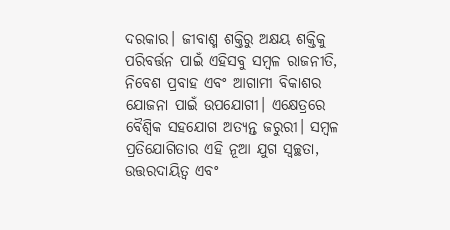ଦରକାର। ଜୀବାଶ୍ମ ଶକ୍ତିରୁ ଅକ୍ଷୟ ଶକ୍ତିକୁ ପରିବର୍ତ୍ତନ ପାଇଁ ଏହିସବୁ ସମ୍ବଳ ରାଜନୀତି, ନିବେଶ ପ୍ରବାହ ଏବଂ ଆଗାମୀ ବିକାଶର ଯୋଜନା ପାଇଁ ଉପଯୋଗୀ। ଏକ୍ଷେତ୍ରରେ ବୈଶ୍ୱିକ ସହଯୋଗ ଅତ୍ୟନ୍ତ ଜରୁରୀ। ସମ୍ବଳ ପ୍ରତିଯୋଗିତାର ଏହି ନୂଆ ଯୁଗ ସ୍ବଚ୍ଛତା, ଉତ୍ତରଦାୟିତ୍ୱ ଏବଂ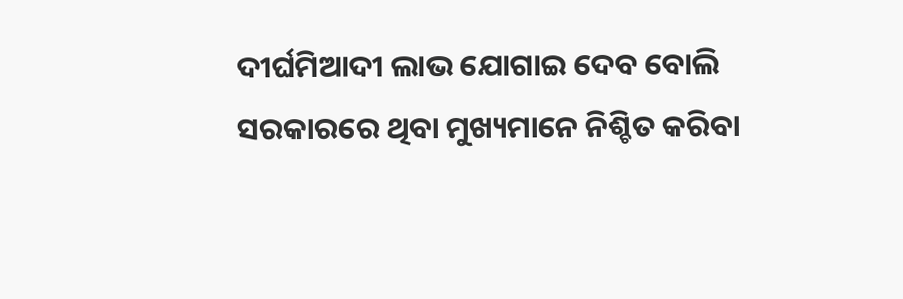ଦୀର୍ଘମିଆଦୀ ଲାଭ ଯୋଗାଇ ଦେବ ବୋଲି ସରକାରରେ ଥିବା ମୁଖ୍ୟମାନେ ନିଶ୍ଚିତ କରିବା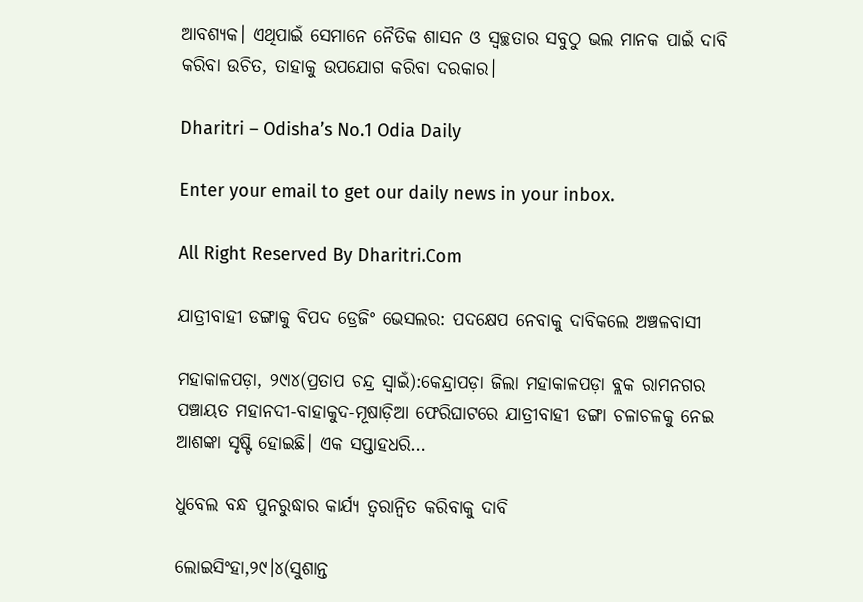ଆବଶ୍ୟକ। ଏଥିପାଇଁ ସେମାନେ ନୈତିକ ଶାସନ ଓ ସ୍ବଚ୍ଛତାର ସବୁଠୁ ଭଲ ମାନକ ପାଇଁ ଦାବି କରିବା ଉଚିତ, ତାହାକୁ ଉପଯୋଗ କରିବା ଦରକାର।

Dharitri – Odisha’s No.1 Odia Daily

Enter your email to get our daily news in your inbox.

All Right Reserved By Dharitri.Com

ଯାତ୍ରୀବାହୀ ଡଙ୍ଗାକୁ ବିପଦ ଡ୍ରେଜିଂ ଭେସଲର: ପଦକ୍ଷେପ ନେବାକୁ ଦାବିକଲେ ଅଞ୍ଚଳବାସୀ

ମହାକାଳପଡ଼ା, ୨୯ା୪(ପ୍ରତାପ ଚନ୍ଦ୍ର ସ୍ବାଇଁ):କେନ୍ଦ୍ରାପଡ଼ା ଜିଲା ମହାକାଳପଡ଼ା ବ୍ଲକ ରାମନଗର ପଞ୍ଚାୟତ ମହାନଦୀ-ବାହାକୁଦ-ମୂଷାଡ଼ିଆ ଫେରିଘାଟରେ ଯାତ୍ରୀବାହୀ ଡଙ୍ଗା ଚଳାଚଳକୁ ନେଇ ଆଶଙ୍କା ସୃଷ୍ଟି ହୋଇଛି। ଏକ ସପ୍ତାହଧରି…

ଧୁବେଲ ବନ୍ଧ ପୁନରୁଦ୍ଧାର କାର୍ଯ୍ୟ ତ୍ୱରାନ୍ବିତ କରିବାକୁ ଦାବି

ଲୋଇସିଂହା,୨୯।୪(ସୁଶାନ୍ତ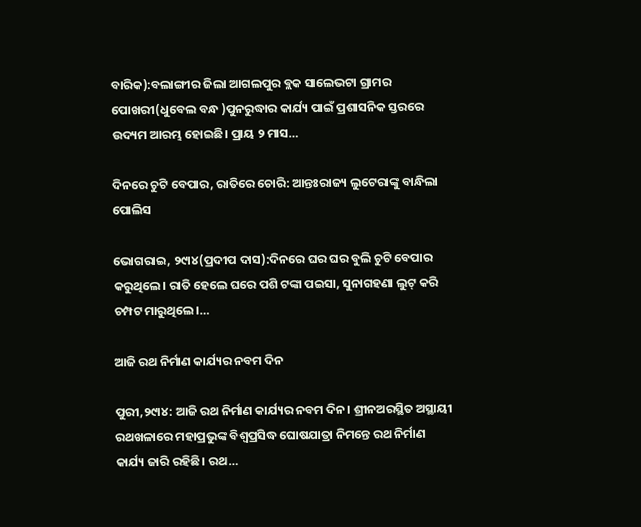ବାରିକ):ବଲାଙ୍ଗୀର ଜିଲା ଆଗଲପୁର ବ୍ଲକ ସାଲେଭଟା ଗ୍ରାମର ପୋଖରୀ(ଧୁବେଲ ବନ୍ଧ )ପୁନରୁଦ୍ଧାର କାର୍ଯ୍ୟ ପାଇଁ ପ୍ରଶାସନିକ ସ୍ତରରେ ଉଦ୍ୟମ ଆରମ୍ଭ ହୋଇଛି। ପ୍ରାୟ ୨ ମାସ…

ଦିନରେ ଚୁଟି ବେପାର, ରାତିରେ ଚୋରି: ଆନ୍ତଃରାଜ୍ୟ ଲୁଟେରାଙ୍କୁ ବାନ୍ଧିଲା ପୋଲିସ

ଭୋଗରାଇ, ୨୯ା୪(ପ୍ରଦୀପ ଦାସ):ଦିନରେ ଘର ଘର ବୁଲି ଚୁଟି ବେପାର କରୁଥିଲେ। ରାତି ହେଲେ ଘରେ ପଶି ଟଙ୍କା ପଇସା, ସୁନାଗହଣା ଲୁଟ୍‌ କରି ଚମ୍ପଟ ମାରୁଥିଲେ।…

ଆଜି ରଥ ନିର୍ମାଣ କାର୍ଯ୍ୟର ନବମ ଦିନ

ପୁରୀ,୨୯ା୪: ଆଜି ରଥ ନିର୍ମାଣ କାର୍ଯ୍ୟର ନବମ ଦିନ। ଶ୍ରୀନଅରସ୍ଥିତ ଅସ୍ଥାୟୀ ରଥଖଳାରେ ମହାପ୍ରଭୁଙ୍କ ବିଶ୍ୱପ୍ରସିଦ୍ଧ ଘୋଷଯାତ୍ରା ନିମନ୍ତେ ରଥ ନିର୍ମାଣ କାର୍ଯ୍ୟ ଜାରି ରହିଛି। ରଥ…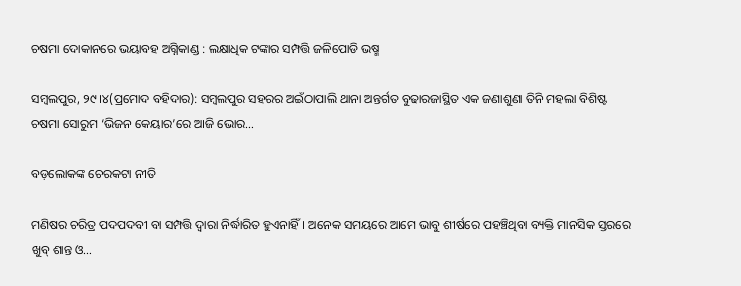ଚଷମା ଦୋକାନରେ ଭୟାବହ ଅଗ୍ନିକାଣ୍ଡ : ଲକ୍ଷାଧିକ ଟଙ୍କାର ସମ୍ପତ୍ତି ଜଳିପୋଡି ଭଷ୍ମ

ସମ୍ବଲପୁର, ୨୯।୪(ପ୍ରମୋଦ ବହିଦାର): ସମ୍ବଲପୁର ସହରର ଅଇଁଠାପାଲି ଥାନା ଅନ୍ତର୍ଗତ ବୁଢାରଜାସ୍ଥିତ ଏକ ଜଣାଶୁଣା ତିନି ମହଲା ବିଶିଷ୍ଟ ଚଷମା ସୋରୁମ ‘ଭିଜନ କେୟାର’ରେ ଆଜି ଭୋର…

ବଡ଼ଲୋକଙ୍କ ଚେରକଟା ନୀତି

ମଣିଷର ଚରିତ୍ର ପଦପଦବୀ ବା ସମ୍ପତ୍ତି ଦ୍ୱାରା ନିର୍ଦ୍ଧାରିତ ହୁଏନାହିଁ। ଅନେକ ସମୟରେ ଆମେ ଭାବୁ ଶୀର୍ଷରେ ପହଞ୍ଚିଥିବା ବ୍ୟକ୍ତି ମାନସିକ ସ୍ତରରେ ଖୁବ୍‌ ଶାନ୍ତ ଓ…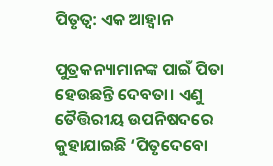ପିତୃତ୍ୱ: ଏକ ଆହ୍ବାନ

ପୁତ୍ରକନ୍ୟାମାନଙ୍କ ପାଇଁ ପିତା ହେଉଛନ୍ତି ଦେବତା। ଏଣୁ ତୈତ୍ତିରୀୟ ଉପନିଷଦରେ କୁହାଯାଇଛି ‘ପିତୃଦେବୋ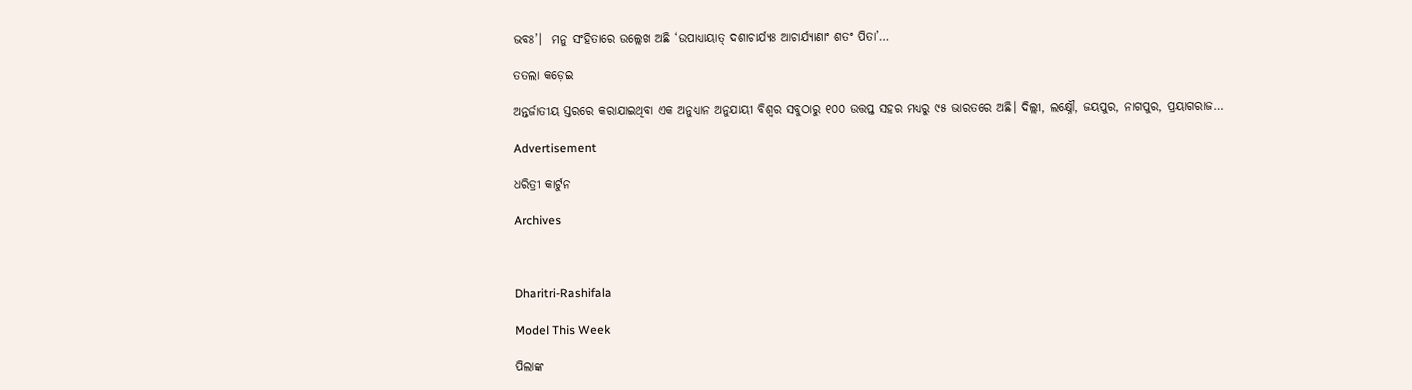ଭବଃ’।  ମନୁ ସଂହିତାରେ ଉଲ୍ଲେଖ ଅଛି ‘ଉପାଧ୍ୟାୟାତ୍‌ ଦଶାଚାର୍ଯ୍ୟଃ ଆଚାର୍ଯ୍ୟାଣାଂ ଶତଂ ପିତା’…

ତତଲା କଡ଼େଇ

ଅନ୍ତର୍ଜାତୀୟ ସ୍ତରରେ କରାଯାଇଥିବା ଏକ ଅନୁଧ୍ୟାନ ଅନୁଯାୟୀ ବିଶ୍ୱର ସବୁଠାରୁ ୧୦୦ ଉତ୍ତପ୍ତ ସହର ମଧ୍ୟରୁ ୯୫ ଭାରତରେ ଅଛି। ଦିଲ୍ଲୀ, ଲକ୍ଷ୍ନୌ, ଜୟପୁର, ନାଗପୁର, ପ୍ରୟାଗରାଜ…

Advertisement

ଧରିତ୍ରୀ କାର୍ଟୁନ

Archives



Dharitri-Rashifala

Model This Week

ପିଲାଙ୍କ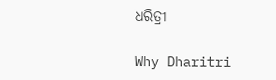ଧରିତ୍ରୀ

Why Dharitri